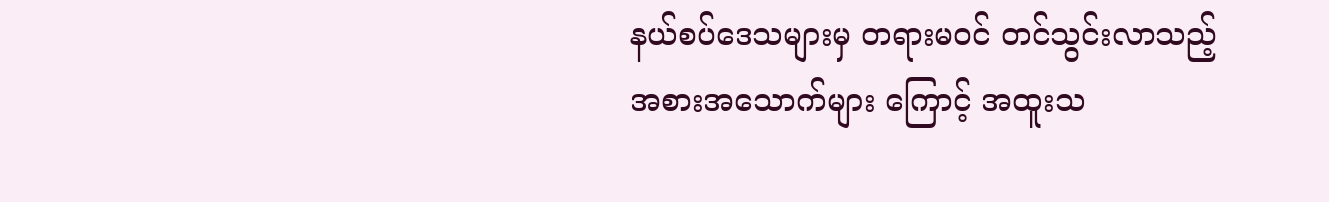နယ်စပ်ဒေသများမှ တရားမဝင် တင်သွင်းလာသည့် အစားအသောက်များ ကြောင့် အထူးသ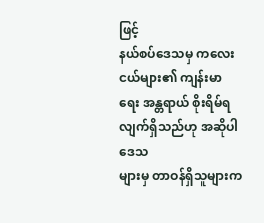ဖြင့်
နယ်စပ်ဒေသမှ ကလေးငယ်များ၏ ကျန်းမာရေး အန္တရာယ် စိုးရိမ်ရလျက်ရှိသည်ဟု အဆိုပါဒေသ
များမှ တာဝန်ရှိသူများက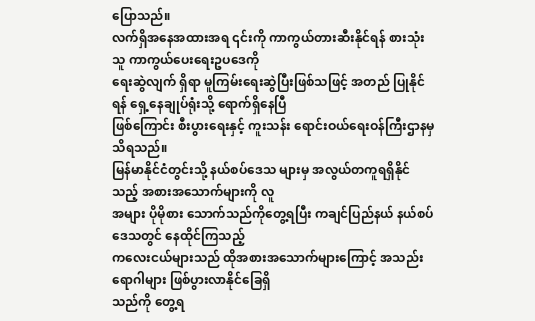ပြောသည်။
လက်ရှိအနေအထားအရ ၎င်းကို ကာကွယ်တားဆီးနိုင်ရန် စားသုံးသူ ကာကွယ်ပေးရေးဥပဒေကို
ရေးဆွဲလျက် ရှိရာ မူကြမ်းရေးဆွဲပြီးဖြစ်သဖြင့် အတည် ပြုနိုင်ရန် ရှေ့နေချုပ်ရုံးသို့ ရောက်ရှိနေပြီ
ဖြစ်ကြောင်း စီးပွားရေးနှင့် ကူးသန်း ရောင်းဝယ်ရေးဝန်ကြီးဌာနမှ သိရသည်။
မြန်မာနိုင်ငံတွင်းသို့ နယ်စပ်ဒေသ များမှ အလွယ်တကူရရှိနိုင်သည့် အစားအသောက်များကို လူ
အများ ပိုမိုစား သောက်သည်ကိုတွေ့ရပြီး ကချင်ပြည်နယ် နယ်စပ်ဒေသတွင် နေထိုင်ကြသည့်
ကလေးငယ်များသည် ထိုအစားအသောက်များကြောင့် အသည်းရောဂါများ ဖြစ်ပွားလာနိုင်ခြေရှိ
သည်ကို တွေ့ရ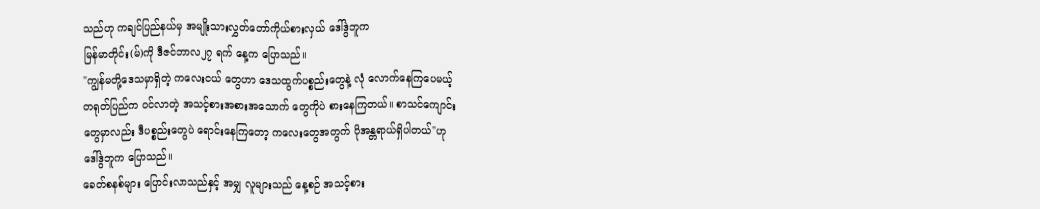သည်ဟု ကချင်ပြည်နယ်မှ အမျိုးသားလွှတ်တော်ကိုယ်စားလှယ် ဒေါ်ဒွဲဘူက
မြန်မာတိုင်း(မ်)ကို ဒီဇင်ဘာလ၂၇ ရက် နေ့က ပြောသည်။
"ကျွန်မတို့ဒေသမှာရှိတဲ့ ကလေးငယ် တွေဟာ ဒေသထွက်ပစ္စည်းတွေနဲ့ လုံ လောက်နေကြပေမယ့်
တရုတ်ပြည်က ၀င်လာတဲ့ အသင့်စားအစားအသောက် တွေကိုပဲ စားနေကြတယ်။ စာသင်ကျောင်း
တွေမှာလည်း ဒီပစ္စည်းတွေပဲ ရောင်းနေကြတော့ ကလေးတွေအတွက် ပိုအန္တရာယ်ရှိပါတယ်"ဟု
ဒေါ်ဒွဲဘူက ပြောသည်။
ခေတ်စနစ်များ ပြောင်းလာသည်နှင့် အမျှ လူများသည် နေ့စဉ် အသင့်စား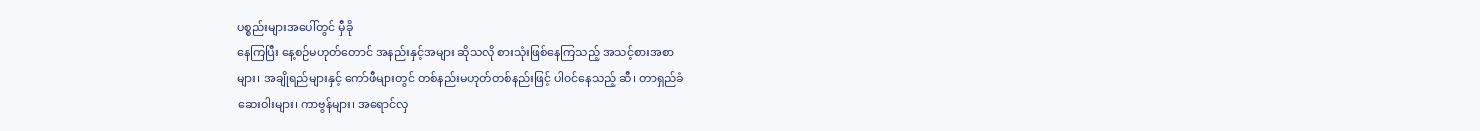ပစ္စည်းများအပေါ်တွင် မှီခို
နေကြပြီး နေ့စဉ်မဟုတ်တောင် အနည်းနှင့်အများ ဆိုသလို စားသုံးဖြစ်နေကြသည့် အသင့်စားအစာ
များ၊ အချိုရည်များနှင့် ကော်ဖီများတွင် တစ်နည်းမဟုတ်တစ်နည်းဖြင့် ပါ၀င်နေသည့် ဆီ၊ တာရှည်ခံ
ဆေးဝါးများ၊ ကာဗွန်များ၊ အရောင်လှ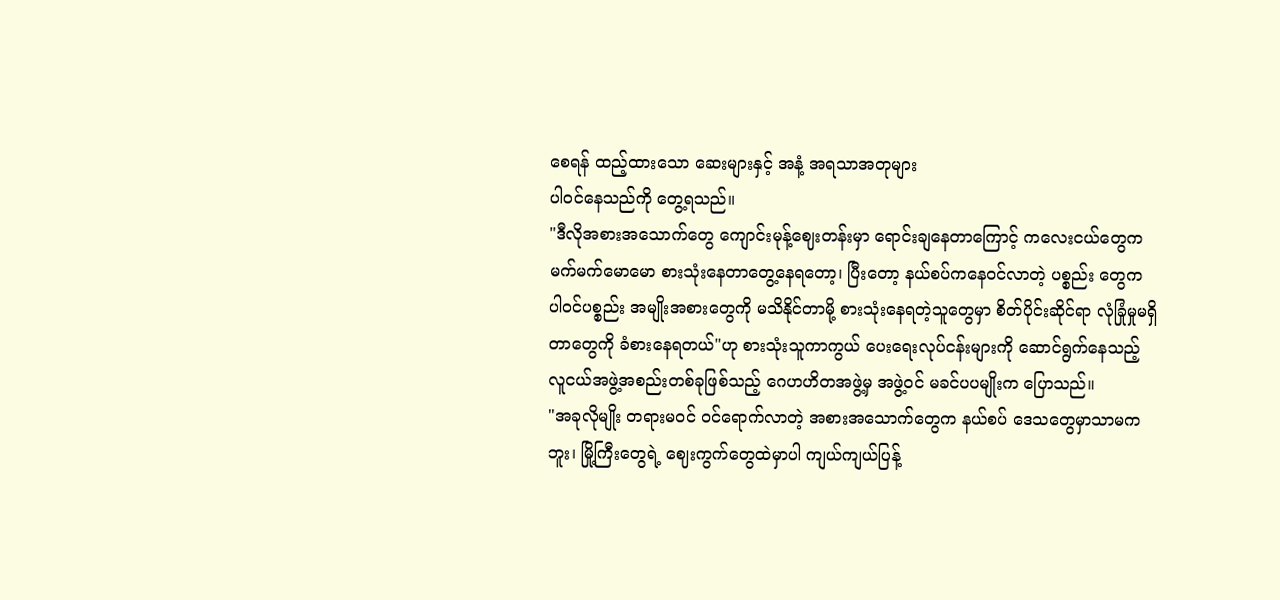စေရန် ထည့်ထားသော ဆေးများနှင့် အနံ့ အရသာအတုများ
ပါ၀င်နေသည်ကို တွေ့ရသည်။
"ဒီလိုအစားအသောက်တွေ ကျောင်းမုန့်ဈေးတန်းမှာ ရောင်းချနေတာကြောင့် ကလေးငယ်တွေက
မက်မက်မောမော စားသုံးနေတာတွေ့နေရတော့၊ ပြီးတော့ နယ်စပ်ကနေဝင်လာတဲ့ ပစ္စည်း တွေက
ပါ၀င်ပစ္စည်း အမျိုးအစားတွေကို မသိနိုင်တာမို့ စားသုံးနေရတဲ့သူတွေမှာ စိတ်ပိုင်းဆိုင်ရာ လုံခြုံမှုမရှိ
တာတွေကို ခံစားနေရတယ်"ဟု စားသုံးသူကာကွယ် ပေးရေးလုပ်ငန်းများကို ဆောင်ရွက်နေသည့်
လူငယ်အဖွဲ့အစည်းတစ်ခုဖြစ်သည့် ဂေဟဟိတအဖွဲ့မှ အဖွဲ့ဝင် မခင်ပပမျိုးက ပြောသည်။
"အခုလိုမျိုး တရားမဝင် ၀င်ရောက်လာတဲ့ အစားအသောက်တွေက နယ်စပ် ဒေသတွေမှာသာမက
ဘူး၊ မြို့ကြီးတွေရဲ့ ဈေးကွက်တွေထဲမှာပါ ကျယ်ကျယ်ပြန့်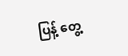ပြန့် တွေ့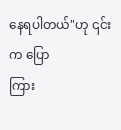နေရပါတယ်"ဟု ၎င်းက ပြော
ကြား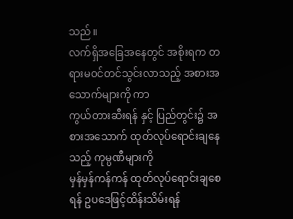သည်။
လက်ရှိအခြေအနေတွင် အစိုးရက တရားမဝင်တင်သွင်းလာသည့် အစားအသောက်များကို ကာ
ကွယ်တားဆီးရန် နှင့် ပြည်တွင်း၌ အစားအသောက် ထုတ်လုပ်ရောင်းချနေသည့် ကုမ္ပဏီများကို
မှန်မှန်ကန်ကန် ထုတ်လုပ်ရောင်းချစေရန် ဥပဒေဖြင့်ထိန်းသိမ်းရန်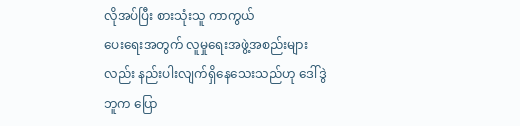လိုအပ်ပြီး စားသုံးသူ ကာကွယ်
ပေးရေးအတွက် လူမှုရေးအဖွဲ့အစည်းများလည်း နည်းပါးလျက်ရှိနေသေးသည်ဟု ဒေါ်ဒွဲဘူက ပြော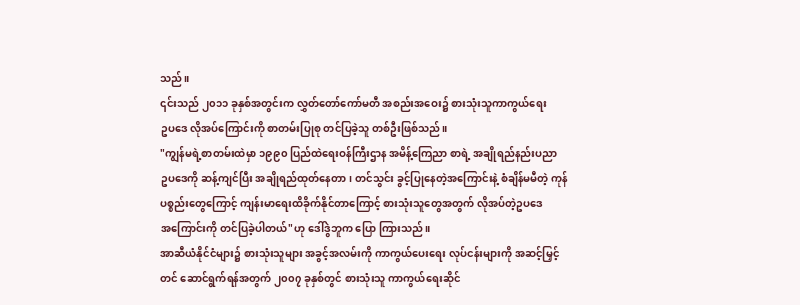သည်။
၎င်းသည် ၂၀၁၁ ခုနှစ်အတွင်းက လွှတ်တော်ကော်မတီ အစည်းအဝေး၌ စားသုံးသူကာကွယ်ရေး
ဥပဒေ လိုအပ်ကြောင်းကို စာတမ်းပြုစု တင်ပြခဲ့သူ တစ်ဦးဖြစ်သည်။
"ကျွန်မရဲ့စာတမ်းထဲမှာ ၁၉၉၀ ပြည်ထဲရေးဝန်ကြီးဌာန အမိန့်ကြေညာ စာရဲ့ အချိုရည်နည်းပညာ
ဥပဒေကို ဆန့်ကျင်ပြီး အချိုရည်ထုတ်နေတာ၊ တင်သွင်း ခွင့်ပြုနေတဲ့အကြောင်းနဲ့ စံချိန်မမီတဲ့ ကုန်
ပစ္စည်းတွေကြောင့် ကျန်းမာရေးထိခိုက်နိုင်တာကြောင့် စားသုံးသူတွေအတွက် လိုအပ်တဲ့ဥပဒေ
အကြောင်းကို တင်ပြခဲ့ပါတယ်"ဟု ဒေါ်ဒွဲဘူက ပြော ကြားသည်။
အာဆီယံနိုင်ငံများ၌ စားသုံးသူများ အခွင့်အလမ်းကို ကာကွယ်ပေးရေး လုပ်ငန်းများကို အဆင့်မြှင့်
တင် ဆောင်ရွက်ရန်အတွက် ၂၀၀၇ ခုနှစ်တွင် စားသုံးသူ ကာကွယ်ရေးဆိုင်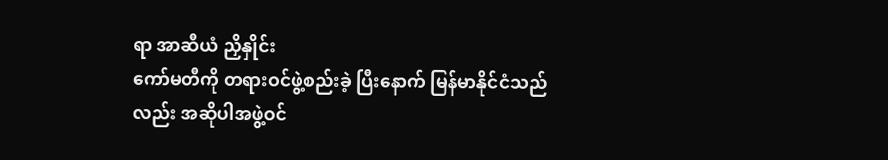ရာ အာဆီယံ ညှိနှိုင်း
ကော်မတီကို တရားဝင်ဖွဲ့စည်းခဲ့ ပြီးနောက် မြန်မာနိုင်ငံသည်လည်း အဆိုပါအဖွဲ့ဝင်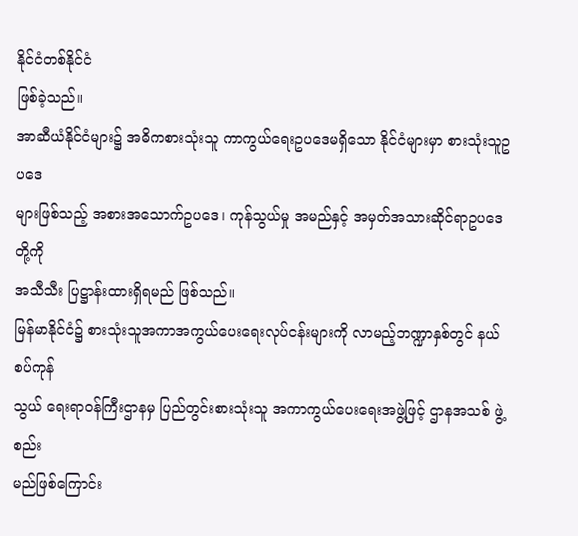နိုင်ငံတစ်နိုင်ငံ
ဖြစ်ခဲ့သည်။
အာဆီယံနိုင်ငံများ၌ အဓိကစားသုံးသူ ကာကွယ်ရေးဥပဒေမရှိသော နိုင်ငံများမှာ စားသုံးသူဥပဒေ
များဖြစ်သည့် အစားအသောက်ဥပဒေ၊ ကုန်သွယ်မှု အမည်နှင့် အမှတ်အသားဆိုင်ရာဥပဒေ တို့ကို
အသီသီး ပြဋ္ဌာန်းထားရှိရမည် ဖြစ်သည်။
မြန်မာနိုင်ငံ၌ စားသုံးသူအကာအကွယ်ပေးရေးလုပ်ငန်းများကို လာမည့်ဘဏ္ဍာနှစ်တွင် နယ်စပ်ကုန်
သွယ် ရေးရာဝန်ကြီးဌာနမှ ပြည်တွင်းစားသုံးသူ အကာကွယ်ပေးရေးအဖွဲ့ဖြင့် ဌာနအသစ် ဖွဲ့စည်း
မည်ဖြစ်ကြောင်း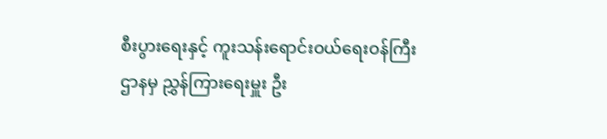စီးပွားရေးနှင့် ကူးသန်းရောင်းဝယ်ရေးဝန်ကြီးဌာနမှ ညွှန်ကြားရေးမှူး ဦး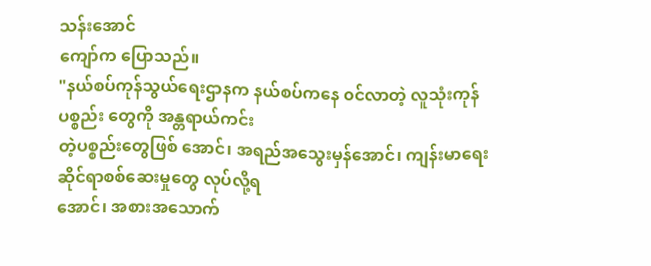သန်းအောင်
ကျော်က ပြောသည်။
"နယ်စပ်ကုန်သွယ်ရေးဌာနက နယ်စပ်ကနေ ၀င်လာတဲ့ လူသုံးကုန်ပစ္စည်း တွေကို အန္တရာယ်ကင်း
တဲ့ပစ္စည်းတွေဖြစ် အောင်၊ အရည်အသွေးမှန်အောင်၊ ကျန်းမာရေးဆိုင်ရာစစ်ဆေးမှုတွေ လုပ်လို့ရ
အောင်၊ အစားအသောက်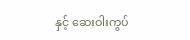နှင့် ဆေးဝါးကွပ်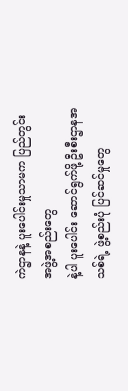ကဲဌာနနဲ့ ပူးပေါင်းမှုသာမက ပြည်တွင်းအဖွဲ့အစည်းတွေ
နဲ့ပါ ပူးပေါင်း ဆောင်ရွက်ဖို့ ဦးစီးဌာနအသစ်ရဲ့ ဖွဲ့စည်းပုံ ပြင်ဆင်မှုတွေ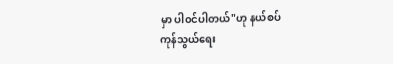မှာ ပါ၀င်ပါတယ်"ဟု နယ်စပ်
ကုန်သွယ်ရေး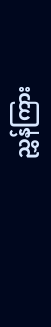ညွှန်ကြား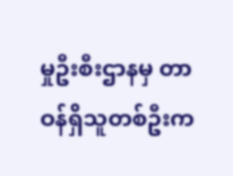မှုဦးစီးဌာနမှ တာဝန်ရှိသူတစ်ဦးက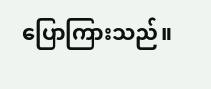ပြောကြားသည်။